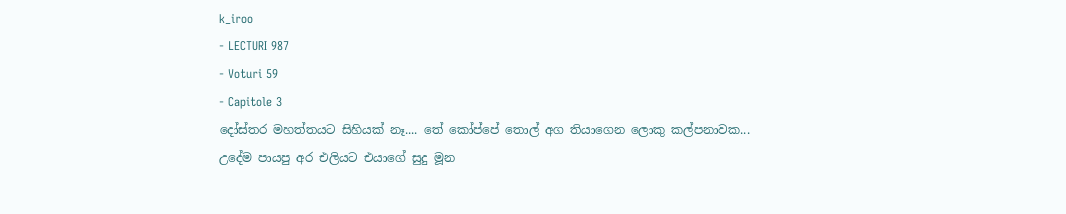k_iroo
- LECTURI 987
- Voturi 59
- Capitole 3
දෝස්තර මහත්තයට සිහියක් නෑ.... තේ කෝප්පේ තොල් අග තියාගෙන ලොකු කල්පනාවක... උදේම පායපු අර එලියට එයාගේ සුදු මූන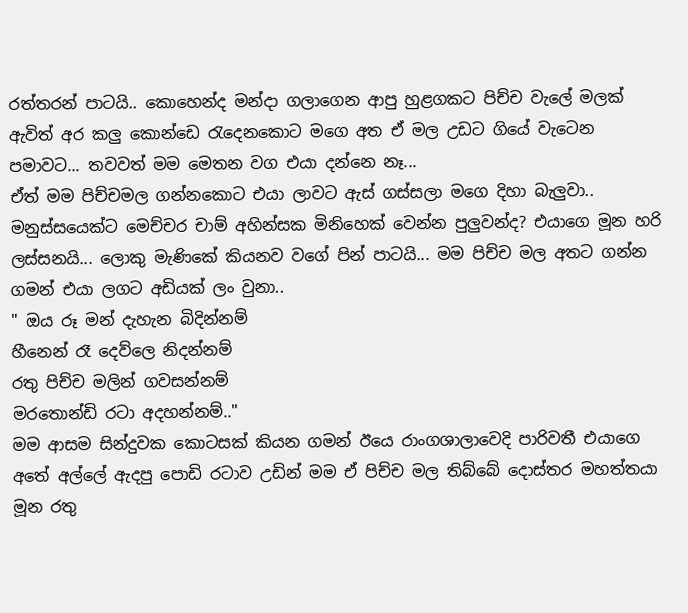රත්තරන් පාටයි.. කොහෙන්ද මන්දා ගලාගෙන ආපු හුළගකට පිච්ච වැලේ මලක් ඇවිත් අර කලු කොන්ඩෙ රැදෙනකොට මගෙ අත ඒ මල උඩට ගියේ වැටෙන පමාවට... තවවත් මම මෙතන වග එයා දන්නෙ නෑ...
ඒත් මම පිච්චමල ගන්නකොට එයා ලාවට ඇස් ගස්සලා මගෙ දිහා බැලුවා.. මනුස්සයෙක්ට මෙච්චර චාම් අහින්සක මිනිහෙක් වෙන්න පුලුවන්ද? එයාගෙ මූන හරි ලස්සනයි... ලොකු මැණිකේ කියනව වගේ පින් පාටයි... මම පිච්ච මල අතට ගන්න ගමන් එයා ලගට අඩියක් ලං වුනා..
" ඔය රූ මන් දැහැන බිදින්නම්
හීනෙන් රෑ දෙව්ලෙ නිදන්නම්
රතු පිච්ච මලින් ගවසන්නම්
මරතොන්ඩි රටා අදහන්නම්.."
මම ආසම සින්දුවක කොටසක් කියන ගමන් ඊයෙ රාංගශාලාවෙදි පාරිවතී එයාගෙ අතේ අල්ලේ ඇදපු පොඩි රටාව උඩින් මම ඒ පිච්ච මල තිබ්බේ දොස්තර මහත්තයා මූන රතු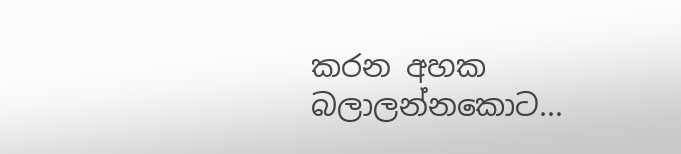කරන අහක බලාලන්නකොට...